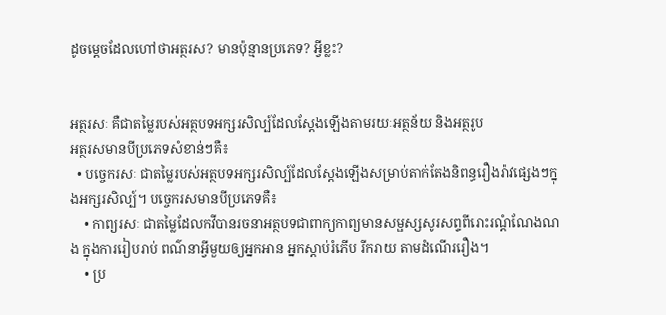ដូចម្ដេចដែលហៅថាអត្ថរស? មានប៉ុន្មានប្រភេទ? អ្វីខ្លះ?


អត្ថរសៈ គឺជាតម្លៃរបស់អត្ថបទអក្សរសិល្ប៍ដែលស្ដែងឡើងតាមរយៈអត្ថន័យ និងអត្ថរូប
អត្ថរសមានបីប្រភេទសំខាន់ៗគឺ៖
  • បច្ចេករសៈ ជាតម្លៃរបស់អត្ថបទអក្សរសិល្ប៍ដែលស្ដែងឡើងសម្រាប់តាក់តែងនិពន្ធរឿងរ៉ាវផ្សេងៗក្នុងអក្សរសិល្ប៍។ បច្ចេករសមានបីប្រភេទគឺ៖
    • កាព្យរសៈ ជាតម្លៃដែលកវីបានរចនាអត្ថបទជាពាក្យកាព្យមានសម្ផស្សសូរសព្ទពីរោះរណ្ដំណែងណង ក្នុងការរៀបរាប់ ពណ៌នាអ្វីមួយឲ្យអ្នកអាន អ្នកស្ដាប់រំភើប រីករាយ តាមដំណើររឿង។
    • ប្រ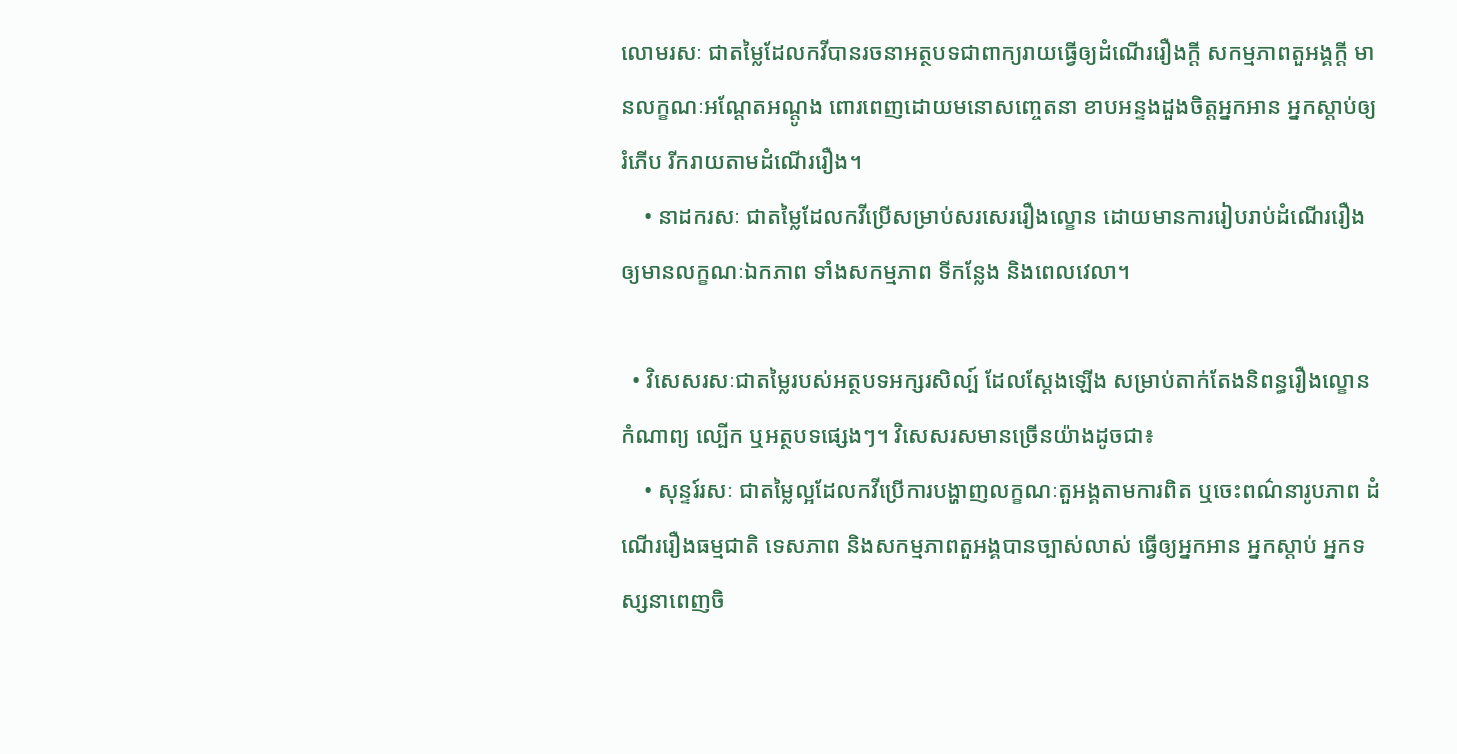លោមរសៈ ជាតម្លៃដែលកវីបានរចនាអត្ថបទជាពាក្យរាយធ្វើឲ្យដំណើររឿងក្ដី សកម្មភាពតួអង្គក្ដី មានលក្ខណៈអណ្ដែតអណ្ដូង ពោរពេញដោយមនោសញ្ចេតនា ខាបអន្ទងដួងចិត្តអ្នកអាន អ្នកស្ដាប់ឲ្យរំភើប រីករាយតាមដំណើររឿង។
    • នាដករសៈ ជាតម្លៃដែលកវីប្រើសម្រាប់សរសេររឿងល្ខោន ដោយមានការរៀបរាប់ដំណើររឿង ឲ្យមានលក្ខណៈឯកភាព ទាំងសកម្មភាព ទីកន្លែង និងពេលវេលា។

  • វិសេសរសៈជាតម្លៃរបស់អត្ថបទអក្សរសិល្ប៍ ដែលស្ដែងឡើង សម្រាប់តាក់តែងនិពន្ធរឿងល្ខោន កំណាព្យ ល្បើក ឬអត្ថបទផ្សេងៗ។ វិសេសរសមានច្រើនយ៉ាងដូចជា៖
    • សុន្ទរ៍រសៈ ជាតម្លៃល្អដែលកវីប្រើការបង្ហាញលក្ខណៈតួអង្គតាមការពិត ឬចេះពណ៌នារូបភាព ដំណើររឿងធម្មជាតិ ទេសភាព និងសកម្មភាពតួអង្គបានច្បាស់លាស់ ធ្វើឲ្យអ្នកអាន អ្នកស្ដាប់ អ្នកទស្សនាពេញចិ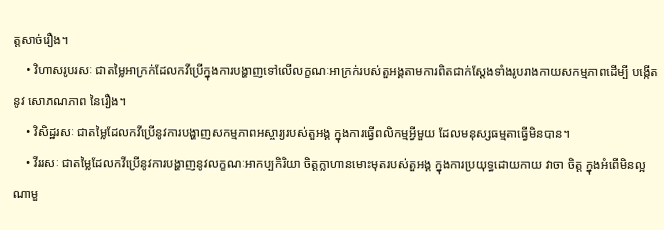ត្តសាច់រឿង។
    • វិហាសរូបរសៈ ជាតម្លៃអាក្រក់ដែលកវីប្រើក្នុងការបង្ហាញទៅលើលក្ខណៈអាក្រក់របស់តួអង្គតាមការពិតជាក់ស្ដែងទាំងរូបរាងកាយសកម្មភាពដើម្បី បង្កើតនូវ សោភណភាព នៃរឿង។
    • វិសិដ្ឋរសៈ ជាតម្លៃដែលកវីប្រើនូវការបង្ហាញសកម្មភាពអស្ចារ្យរបស់តួអង្គ ក្នុងការធ្វើពលិកម្មអ្វីមួយ ដែលមនុស្សធម្មតាធ្វើមិនបាន។
    • វីររសៈ ជាតម្លៃដែលកវីប្រើនូវការបង្ហាញនូវលក្ខណៈអាកប្បកិរិយា ចិត្តក្លាហានមោះមុតរបស់តួអង្គ ក្នុងការប្រយុទ្ធដោយកាយ វាចា ចិត្ត ក្នុងអំពើមិនល្អណាមួ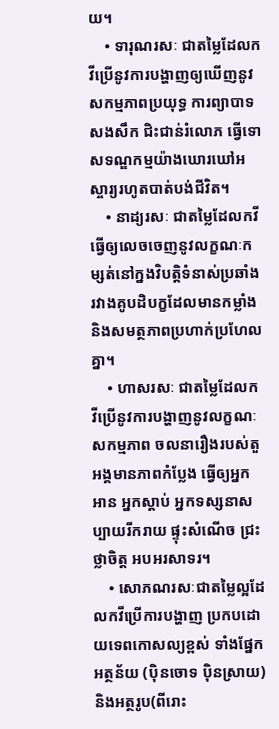យ។
    • ទារុណរសៈ ជាតម្លៃដែលកវីប្រើនូវការបង្ហាញឲ្យឃើញនូវសកម្មភាពប្រយុទ្ធ ការព្យាបាទសងសឹក ជិះជាន់រំលោភ ធ្វើទោសទណ្ឌកម្មយ៉ាងឃោរឃៅអស្ចារ្យរហូតបាត់បង់ជីវិត។
    • នាដ្យរសៈ ជាតម្លៃដែលកវីធ្វើឲ្យលេចចេញនូវលក្ខណៈកម្សត់នៅក្នងវិបត្តិទំនាស់ប្រឆាំងរវាងគូបដិបក្ខដែលមានកម្លាំង និងសមត្ថភាពប្រហាក់ប្រហែលគ្នា។
    • ហាសរសៈ ជាតម្លៃដែលកវីប្រើនូវការបង្ហាញនូវលក្ខណៈសកម្មភាព ចលនារឿងរបស់តួអង្គមានភាពកំប្លែង ធ្វើឲ្យអ្នកអាន អ្នកស្ដាប់ អ្នកទស្សនាសប្បាយរីករាយ ផ្ទុះសំណើច ជ្រះថ្លាចិត្ត អបអរសាទរ។
    • សោភណរសៈជាតម្លៃល្អដែលកវីប្រើការបង្ហាញ ប្រកបដោយទេពកោសល្យខ្ពស់ ទាំងផ្នែកអត្ថន័យ (ប៉ិនចោទ ប៉ិនស្រាយ) និងអត្ថរូប(ពីរោះ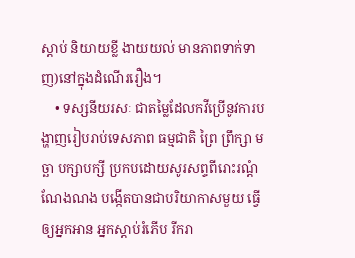ស្ដាប់ និយាយខ្លី ងាយយល់ មានភាពទាក់ទាញ)នៅក្នុងដំណើររឿង។
    • ទស្សនីយរសៈ ជាតម្លៃដែលកវីប្រើនូវការបង្ហាញរៀបរាប់ទេសភាព ធម្មជាតិ ព្រៃ ព្រឹក្សា មច្ឆា បក្សាបក្សី ប្រកបដោយសូរសព្ទពីរោះរណ្ដំណែងណង បង្កើតបានជាបរិយាកាសមួយ ធ្វើឲ្យអ្នកអាន អ្នកស្ដាប់រំភើប រីករា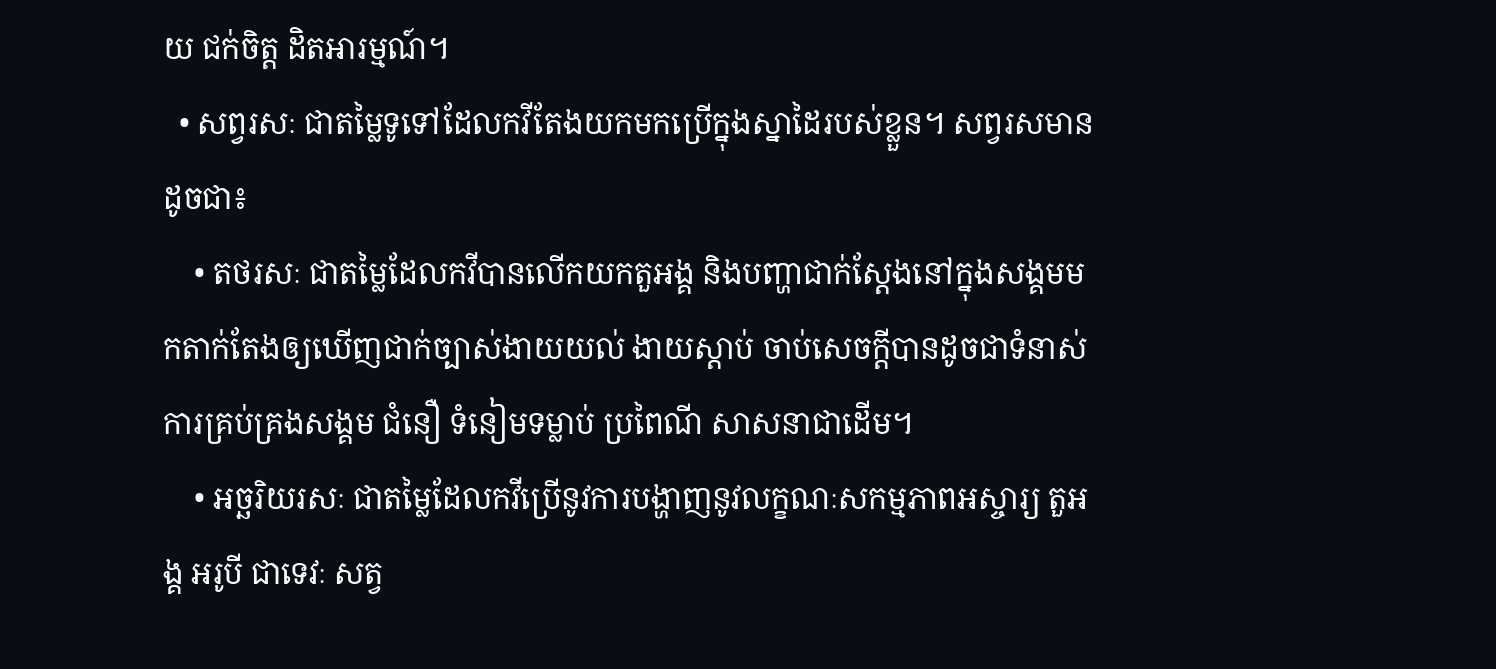យ ជក់ចិត្ត ដិតអារម្មណ៍។
  • សព្វរសៈ ជាតម្លៃទូទៅដែលកវីតែងយកមកប្រើក្នុងស្នាដៃរបស់ខ្លួន។ សព្វរសមានដូចជា៖
    • តថរសៈ ជាតម្លៃដែលកវីបានលើកយកតួអង្គ និងបញ្ហាជាក់ស្ដែងនៅក្នុងសង្គមមកតាក់តែងឲ្យឃើញជាក់ច្បាស់ងាយយល់ ងាយស្ដាប់ ចាប់សេចក្ដីបានដូចជាទំនាស់ ការគ្រប់គ្រងសង្គម ជំនឿ ទំនៀមទម្លាប់ ប្រពៃណី សាសនាជាដើម។
    • អច្ឆរិយរសៈ ជាតម្លៃដែលកវីប្រើនូវការបង្ហាញនូវលក្ខណៈសកម្មភាពអស្ចារ្យ តួអង្គ អរូបី ជាទេវៈ សត្វ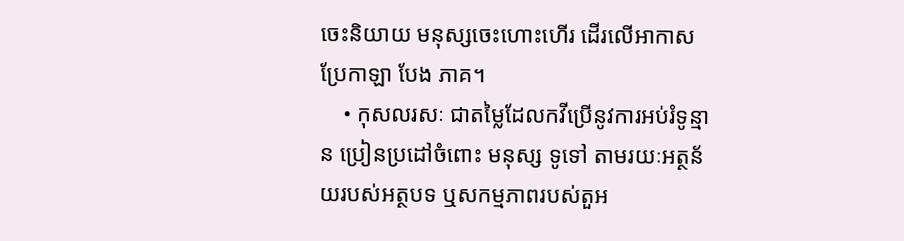ចេះនិយាយ មនុស្សចេះហោះហើរ ដើរលើអាកាស ប្រែកាឡា បែង ភាគ។
    • កុសលរសៈ ជាតម្លៃដែលកវីប្រើនូវការអប់រំទូន្មាន ប្រៀនប្រដៅចំពោះ មនុស្ស ទូទៅ តាមរយៈអត្ថន័យរបស់អត្ថបទ ឬសកម្មភាពរបស់តួអ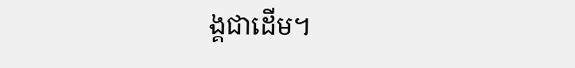ង្គជាដើម។